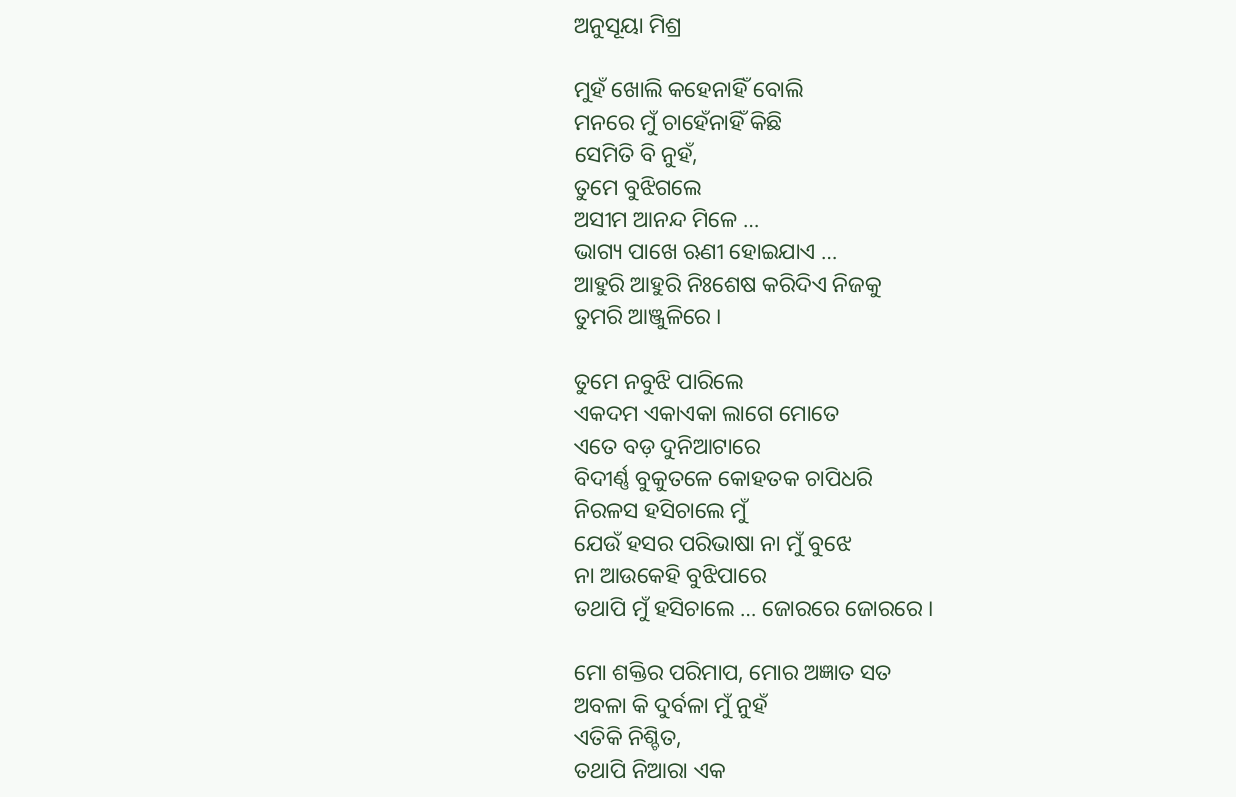ଅନୁସୂୟା ମିଶ୍ର

ମୁହଁ ଖୋଲି କହେନାହିଁ ବୋଲି
ମନରେ ମୁଁ ଚାହେଁନାହିଁ କିଛି
ସେମିତି ବି ନୁହଁ,
ତୁମେ ବୁଝିଗଲେ
ଅସୀମ ଆନନ୍ଦ ମିଳେ …
ଭାଗ୍ୟ ପାଖେ ଋଣୀ ହୋଇଯାଏ …
ଆହୁରି ଆହୁରି ନିଃଶେଷ କରିଦିଏ ନିଜକୁ
ତୁମରି ଆଞ୍ଜୁଳିରେ ।

ତୁମେ ନବୁଝି ପାରିଲେ
ଏକଦମ ଏକାଏକା ଲାଗେ ମୋତେ
ଏତେ ବଡ଼ ଦୁନିଆଟାରେ
ବିଦୀର୍ଣ୍ଣ ବୁକୁତଳେ କୋହତକ ଚାପିଧରି
ନିରଳସ ହସିଚାଲେ ମୁଁ
ଯେଉଁ ହସର ପରିଭାଷା ନା ମୁଁ ବୁଝେ
ନା ଆଉକେହି ବୁଝିପାରେ
ତଥାପି ମୁଁ ହସିଚାଲେ … ଜୋରରେ ଜୋରରେ ।

ମୋ ଶକ୍ତିର ପରିମାପ, ମୋର ଅଜ୍ଞାତ ସତ
ଅବଳା କି ଦୁର୍ବଳା ମୁଁ ନୁହଁ
ଏତିକି ନିଶ୍ଚିତ,
ତଥାପି ନିଆରା ଏକ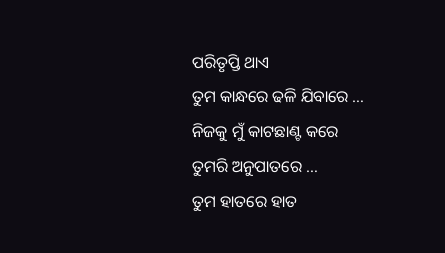ପରିତୃପ୍ତି ଥାଏ
ତୁମ କାନ୍ଧରେ ଢଳି ଯିବାରେ …
ନିଜକୁ ମୁଁ କାଟଛାଣ୍ଟ କରେ
ତୁମରି ଅନୁପାତରେ …
ତୁମ ହାତରେ ହାତ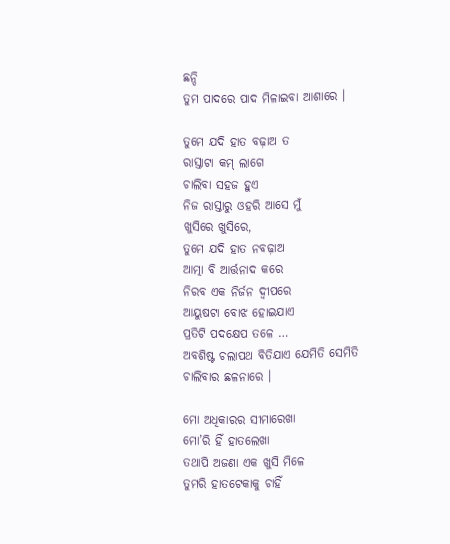ଛନ୍ଦି
ତୁମ ପାଦରେ ପାଦ ମିଳାଇବା ଆଶାରେ ।

ତୁମେ ଯଦି ହାତ ବଢ଼ାଅ ତ
ରାସ୍ତାଟା କମ୍ ଲାଗେ
ଚାଲିବା ସହଜ ହୁଏ
ନିଜ ରାସ୍ତାରୁ ଓହରି ଆସେ ମୁଁ
ଖୁସିରେ ଖୁସିରେ,
ତୁମେ ଯଦି ହାତ ନବଢ଼ାଅ
ଆତ୍ମା ବି ଆର୍ତ୍ତନାଦ କରେ
ନିରବ ଏକ ନିର୍ଜନ ଦ୍ୱୀପରେ
ଆୟୁଷଟା ବୋଝ ହୋଇଯାଏ
ପ୍ରତିଟି ପଦକ୍ଷେପ ତଳେ …
ଅବଶିଷ୍ଟ ଚଲାପଥ ବିତିଯାଏ ଯେମିତି ସେମିତି
ଚାଲିବାର ଛଳନାରେ ।

ମୋ ଅଧିକାରର ସୀମାରେଖା
ମୋ’ରି ହିଁ ହାତଲେଖା
ତଥାପି ଅଜଣା ଏକ ଖୁସି ମିଳେ
ତୁମରି ହାତଟେକାକୁ ଚାହିଁ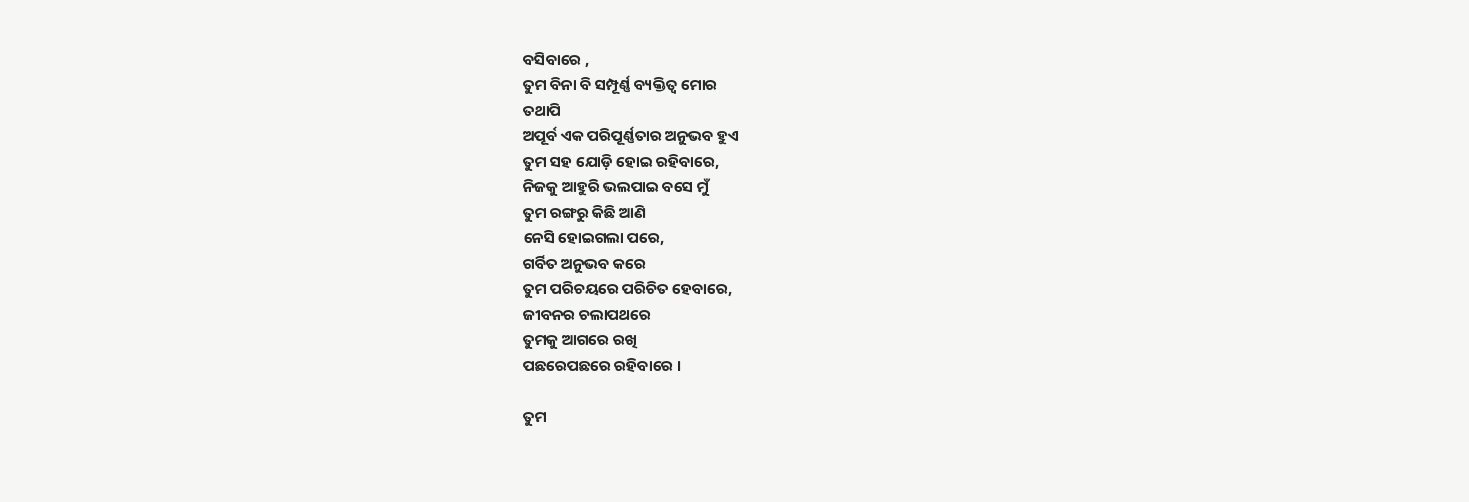ବସିବାରେ ,
ତୁମ ବିନା ବି ସମ୍ପୂର୍ଣ୍ଣ ବ୍ୟକ୍ତିତ୍ୱ ମୋର
ତଥାପି
ଅପୂର୍ବ ଏକ ପରିପୂର୍ଣ୍ଣତାର ଅନୁଭବ ହୁଏ
ତୁମ ସହ ଯୋଡ଼ି ହୋଇ ରହିବାରେ,
ନିଜକୁ ଆହୁରି ଭଲପାଇ ବସେ ମୁଁ
ତୁମ ରଙ୍ଗରୁ କିଛି ଆଣି
ନେସି ହୋଇଗଲା ପରେ,
ଗର୍ବିତ ଅନୁଭବ କରେ
ତୁମ ପରିଚୟରେ ପରିଚିତ ହେବାରେ,
ଜୀବନର ଚଲାପଥରେ
ତୁମକୁ ଆଗରେ ରଖି
ପଛରେପଛରେ ରହିବାରେ ।

ତୁମ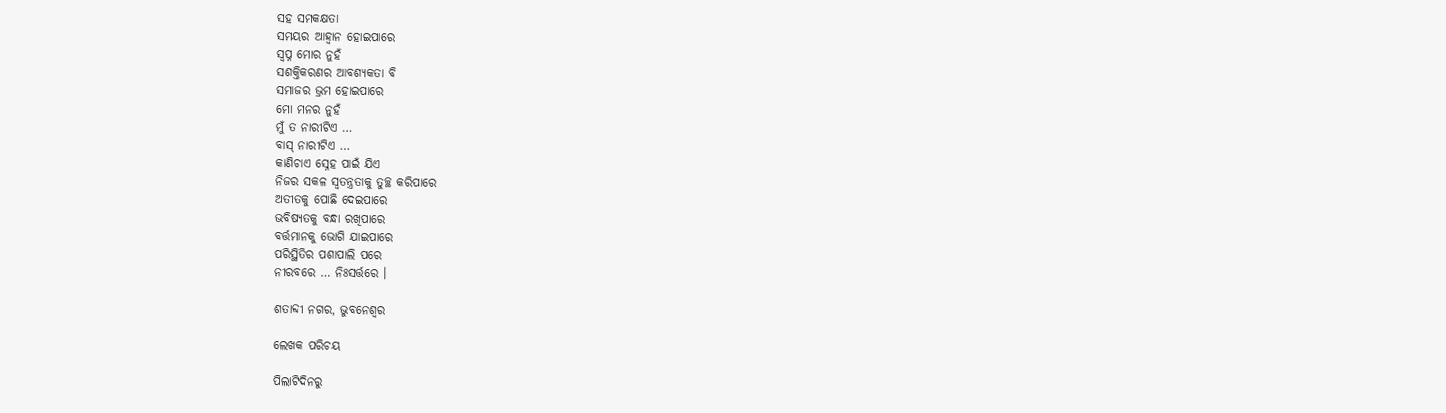ସହ ସମକକ୍ଷତା
ସମୟର ଆହ୍ଵାନ ହୋଇପାରେ
ସ୍ଵପ୍ନ ମୋର ନୁହଁ
ସଶକ୍ତିକରଣର ଆବଶ୍ୟକତା ବି
ସମାଜର ଭ୍ରମ ହୋଇପାରେ
ମୋ ମନର ନୁହଁ
ମୁଁ ତ ନାରୀଟିଏ …
ବାସ୍ ନାରୀଟିଏ …
କାଣିଚାଏ ସ୍ନେହ ପାଇଁ ଯିଏ
ନିଜର ସକଳ ସ୍ୱତନ୍ତ୍ରତାକୁ ତୁଚ୍ଛ କରିପାରେ
ଅତୀତକୁ ପୋଛି ଦେଇପାରେ
ଭବିଷ୍ୟତକୁ ବନ୍ଧା ରଖିପାରେ
ବର୍ତ୍ତମାନକୁ ଭୋଗି ଯାଇପାରେ
ପରିସ୍ଥିତିର ପଶାପାଲି ପରେ
ନୀରବରେ … ନିଃସର୍ତ୍ତରେ ।

ଶତାବ୍ଦୀ ନଗର, ଭୁବନେଶ୍ୱର

ଲେଖକ ପରିଚୟ

ପିଲାଟିଦିନରୁ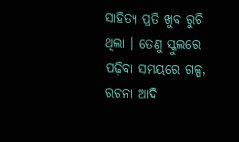ସାହିତ୍ୟ ପ୍ରତି ଖୁବ ରୁଚି ଥିଲା । ତେଣୁ ସ୍କୁଲରେ ପଢ଼ିବା ସମୟରେ ଗଳ୍ପ, ରଚନା ଆଦି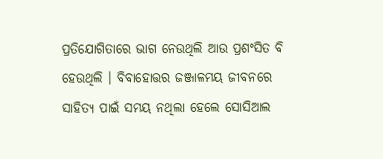ପ୍ରତିଯୋଗିତାରେ ଭାଗ ନେଉଥିଲି ଆଉ ପ୍ରଶଂସିତ ବି ହେଉଥିଲି । ବିବାହୋତ୍ତର ଜଞ୍ଜାଳମୟ ଜୀବନରେ ସାହିତ୍ୟ ପାଇଁ ସମୟ ନଥିଲା ହେଲେ ସୋସିଆଲ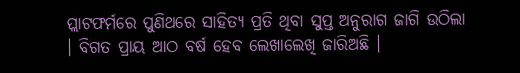ପ୍ଲାଟଫର୍ମରେ ପୁଣିଥରେ ସାହିତ୍ୟ ପ୍ରତି ଥିବା ସୁପ୍ତ ଅନୁରାଗ ଜାଗି ଉଠିଲା । ବିଗତ ପ୍ରାୟ ଆଠ ବର୍ଷ ହେବ ଲେଖାଲେଖି ଜାରିଅଛି ।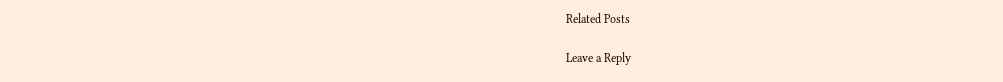Related Posts

Leave a Reply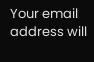Your email address will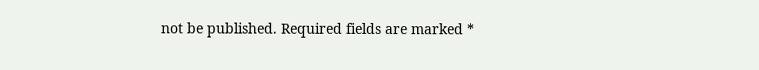not be published. Required fields are marked *